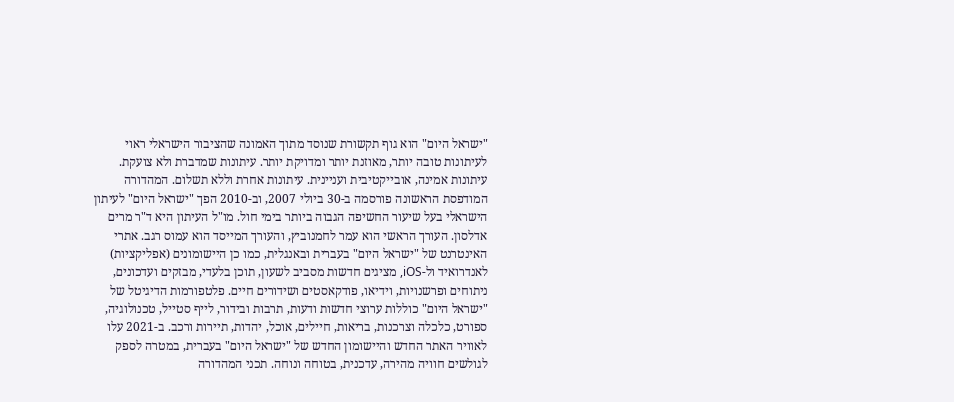"ישראל היום" הוא גוף תקשורת שנוסד מתוך האמונה שהציבור הישראלי ראוי לעיתונות טובה יותר, מאוזנת יותר ומדויקת יותר. עיתונות שמדברת ולא צועקת. עיתונות אמינה, אובייקטיבית ועניינית. עיתונות אחרת וללא תשלום. המהדורה המודפסת הראשונה פורסמה ב-30 ביולי 2007, וב-2010 הפך "ישראל היום" לעיתון הישראלי בעל שיעור החשיפה הגבוה ביותר בימי חול. מו"ל העיתון היא ד"ר מרים אדלסון. העורך הראשי הוא עמר לחמנוביץ, והעורך המייסד הוא עמוס רגב. אתרי האינטרנט של "ישראל היום" בעברית ובאנגלית, כמו כן היישומונים (אפליקציות) לאנדרואיד ול-iOS, מציגים חדשות מסביב לשעון, תוכן בלעדי, מבזקים ועדכונים, ניתוחים ופרשנויות, וידיאו, פודקאסטים ושידורים חיים. פלטפורמות הדיגיטל של "ישראל היום" כוללות ערוצי חדשות ודעות, תרבות ובידור, לייף סטייל, טכנולוגיה, ספורט, כלכלה וצרכנות, בריאות, חיילים, אוכל, יהדות, תיירות ורכב. ב-2021 עלו לאוויר האתר החדש והיישומון החדש של "ישראל היום" בעברית, במטרה לספק לגולשים חוויה מהירה, עדכנית, בטוחה ונוחה. תכני המהדורה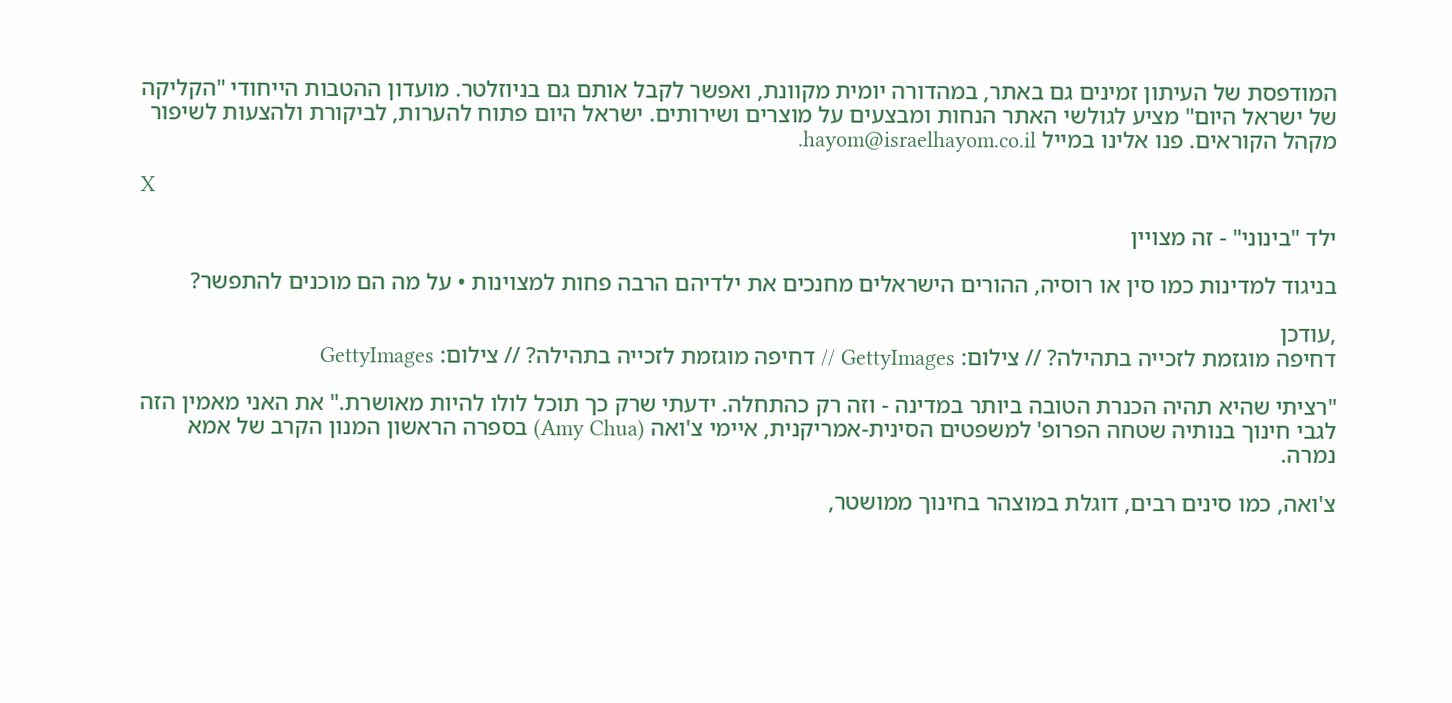המודפסת של העיתון זמינים גם באתר, במהדורה יומית מקוונת, ואפשר לקבל אותם גם בניוזלטר. מועדון ההטבות הייחודי "הקליקה של ישראל היום" מציע לגולשי האתר הנחות ומבצעים על מוצרים ושירותים. ישראל היום פתוח להערות, לביקורת ולהצעות לשיפור מקהל הקוראים. פנו אלינו במייל hayom@israelhayom.co.il.

X

ילד "בינוני" - זה מצויין

בניגוד למדינות כמו סין או רוסיה, ההורים הישראלים מחנכים את ילדיהם הרבה פחות למצוינות • על מה הם מוכנים להתפשר?

,עודכן
דחיפה מוגזמת לזכייה בתהילה? // צילום: GettyImages // דחיפה מוגזמת לזכייה בתהילה? // צילום: GettyImages

"רציתי שהיא תהיה הכנרת הטובה ביותר במדינה - וזה רק כהתחלה. ידעתי שרק כך תוכל לולו להיות מאושרת." את האני מאמין הזה לגבי חינוך בנותיה שטחה הפרופ' למשפטים הסינית-אמריקנית, איימי צ'ואה (Amy Chua) בספרה הראשון המנון הקרב של אמא נמרה.

צ'ואה, כמו סינים רבים, דוגלת במוצהר בחינוך ממושטר,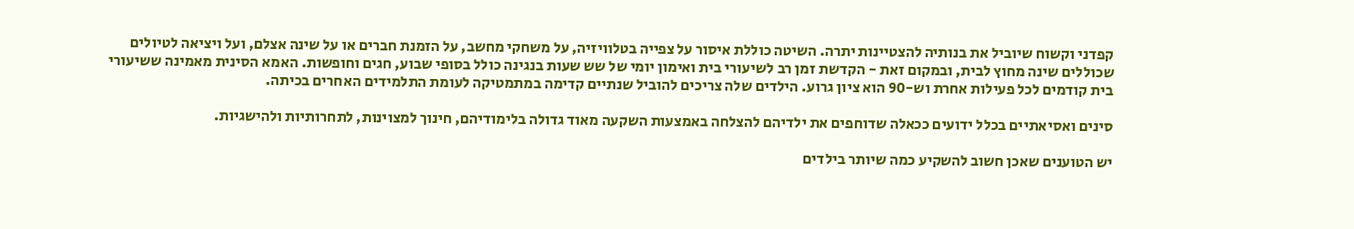קפדני וקשוח שיוביל את בנותיה להצטיינות יתרה. השיטה כוללת איסור על צפייה בטלוויזיה, על משחקי מחשב, על הזמנת חברים או על שינה אצלם, ועל ויציאה לטיולים שכוללים שינה מחוץ לבית, ובמקום זאת - הקדשת זמן רב לשיעורי בית ואימון יומי של שש שעות בנגינה כולל בסופי שבוע, חגים וחופשות. האמא הסינית מאמינה ששיעורי בית קודמים לכל פעילות אחרת וש-90 הוא ציון גרוע. הילדים שלה צריכים להוביל שנתיים קדימה במתמטיקה לעומת התלמידים האחרים בכיתה.

סינים ואסיאתיים בכלל ידועים ככאלה שדוחפים את ילדיהם להצלחה באמצעות השקעה מאוד גדולה בלימודיהם, חינוך למצוינות, לתחרותיות ולהישגיות.

יש הטוענים שאכן חשוב להשקיע כמה שיותר בילדים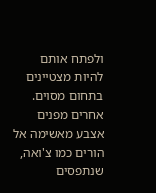ולפתח אותם להיות מצטיינים בתחום מסוים. אחרים מפנים אצבע מאשימה אל הורים כמו צ'ואה, שנתפסים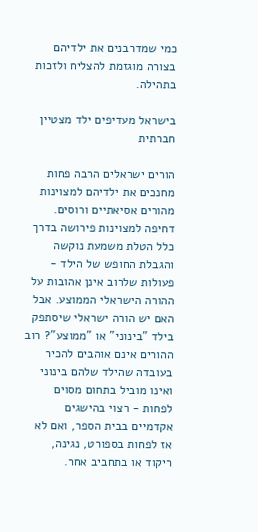כמי שמדרבנים את ילדיהם בצורה מוגזמת להצליח ולזכות בתהילה.

בישראל מעדיפים ילד מצטיין חברתית

הורים ישראלים הרבה פחות מחנכים את ילדיהם למצוינות מהורים אסיאתיים ורוסים. דחיפה למצוינות פירושה בדרך כלל הטלת משמעת נוקשה והגבלת החופש של הילד - פעולות שלרוב אינן אהובות על ההורה הישראלי הממוצע. אבל האם יש הורה ישראלי שיסתפק בילד "בינוני" או "ממוצע"? רוב ההורים אינם אוהבים להכיר בעובדה שהילד שלהם בינוני ואינו מוביל בתחום מסוים לפחות - רצוי בהישגים אקדמיים בבית הספר, ואם לא אז לפחות בספורט, נגינה, ריקוד או בתחביב אחר.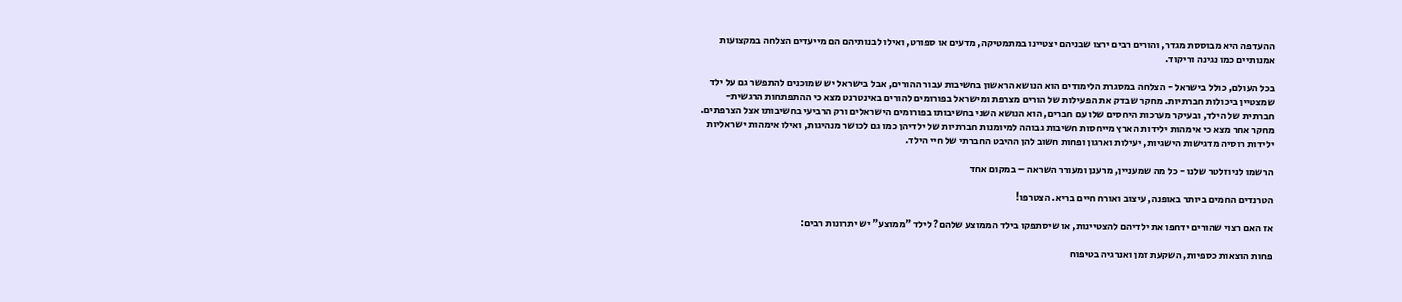ההעדפה היא מבוססת מגדר, והורים רבים ירצו שבניהם יצטיינו במתמטיקה, מדעים או ספורט, ואילו לבנותיהם הם מייעדים הצלחה במקצועות אמנותיים כמו נגינה וריקוד.

בכל העולם, כולל בישראל - הצלחה במסגרת הלימודים הוא הנושא הראשון בחשיבות עבור ההורים, אבל בישראל יש שמוכנים להתפשר גם על ילד שמצטיין ביכולות חברתיות. מחקר שבדק את הפעילות של הורים מצרפת ומישראל בפורומים להורים באינטרנט מצא כי ההתפתחות הרגשית-חברתית של הילד, ובעיקר מערכות היחסים שלו עם חברים, הוא הנושא השני בחשיבותו בפורומים הישראלים ורק הרביעי בחשיבותו אצל הצרפתים. מחקר אחר מצא כי אימהות ילידות הארץ מייחסות חשיבות גבוהה למיומנות חברתיות של ילדיהן כמו גם לכושר מנהיגות, ואילו אימהות ישראליות ילידות רוסיה מדגישות הישגיות, יעילות וארגון ופחות חשוב להן ההיבט החברתי של חיי הילד.

הרשמו לניוזלטר שלנו - כל מה שמעניין, מרענן ומעורר השראה – במקום אחד

הטרנדים החמים ביותר באופנה, עיצוב ואורח חיים בריא. הצטרפו!

אז האם רצוי שהורים ידחפו את ילדיהם להצטיינות, או שיסתפקו בילד הממוצע שלהם? לילד "ממוצע" יש יתרונות רבים:

פחות הוצאות כספיות, השקעת זמן ואנרגיה בטיפוח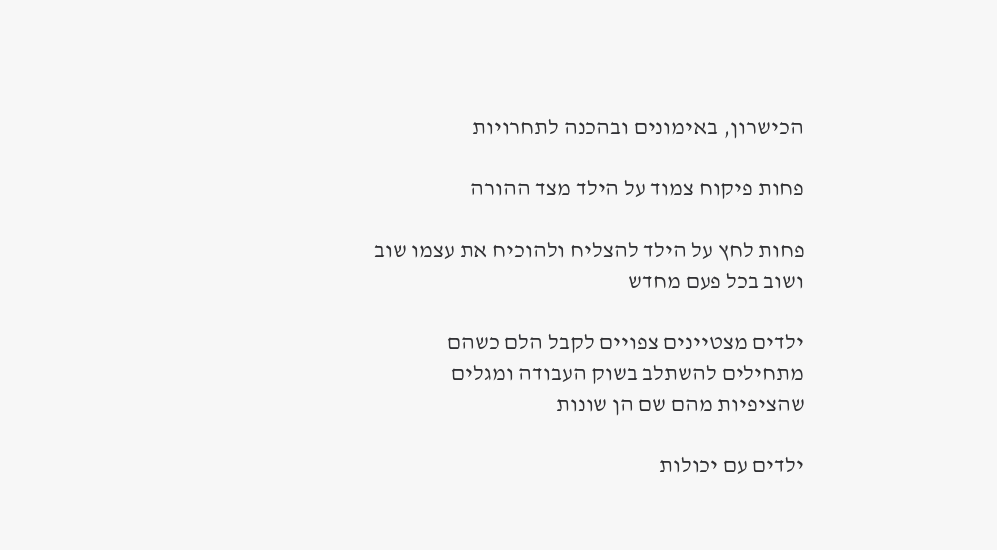הכישרון, באימונים ובהכנה לתחרויות

פחות פיקוח צמוד על הילד מצד ההורה

פחות לחץ על הילד להצליח ולהוכיח את עצמו שוב ושוב בכל פעם מחדש

ילדים מצטיינים צפויים לקבל הלם כשהם מתחילים להשתלב בשוק העבודה ומגלים שהציפיות מהם שם הן שונות

ילדים עם יכולות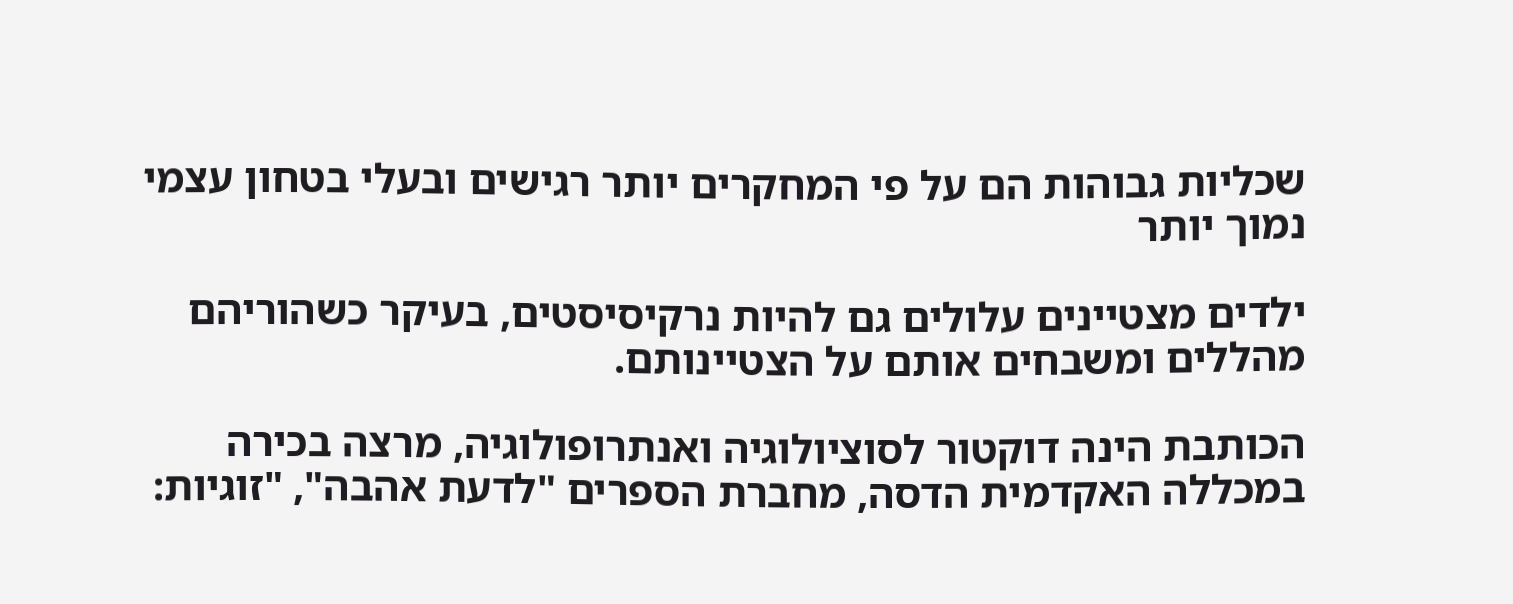שכליות גבוהות הם על פי המחקרים יותר רגישים ובעלי בטחון עצמי נמוך יותר

ילדים מצטיינים עלולים גם להיות נרקיסיסטים, בעיקר כשהוריהם מהללים ומשבחים אותם על הצטיינותם.

הכותבת הינה דוקטור לסוציולוגיה ואנתרופולוגיה, מרצה בכירה במכללה האקדמית הדסה, מחברת הספרים "לדעת אהבה", "זוגיות: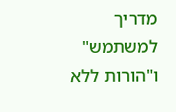מדריך למשתמש" ו"הורות ללא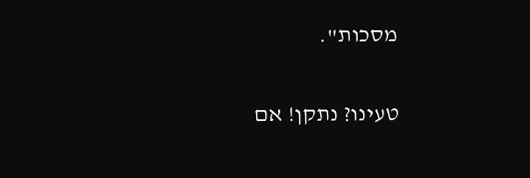מסכות".

טעינו? נתקן! אם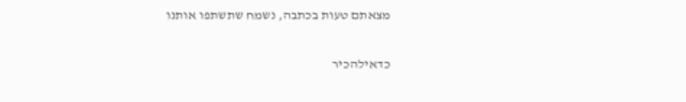מצאתם טעות בכתבה, נשמח שתשתפו אותנו

כדאילהכיר